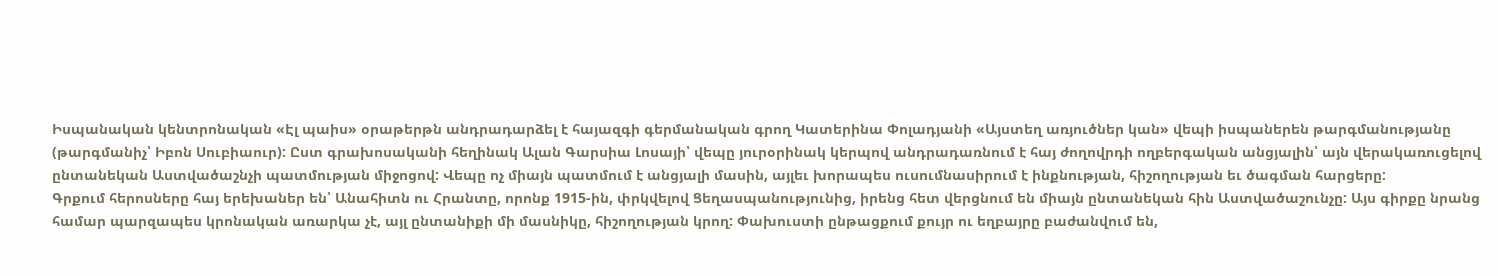Իսպանական կենտրոնական «Էլ պաիս» օրաթերթն անդրադարձել է հայազգի գերմանական գրող Կատերինա Փոլադյանի «Այստեղ առյուծներ կան» վեպի իսպաներեն թարգմանությանը (թարգմանիչ՝ Իբոն Սուբիաուր): Ըստ գրախոսականի հեղինակ Ալան Գարսիա Լոսայի՝ վեպը յուրօրինակ կերպով անդրադառնում է հայ ժողովրդի ողբերգական անցյալին՝ այն վերակառուցելով ընտանեկան Աստվածաշնչի պատմության միջոցով: Վեպը ոչ միայն պատմում է անցյալի մասին, այլեւ խորապես ուսումնասիրում է ինքնության, հիշողության եւ ծագման հարցերը:
Գրքում հերոսները հայ երեխաներ են՝ Անահիտն ու Հրանտը, որոնք 1915-ին, փրկվելով Ցեղասպանությունից, իրենց հետ վերցնում են միայն ընտանեկան հին Աստվածաշունչը: Այս գիրքը նրանց համար պարզապես կրոնական առարկա չէ, այլ ընտանիքի մի մասնիկը, հիշողության կրող: Փախուստի ընթացքում քույր ու եղբայրը բաժանվում են,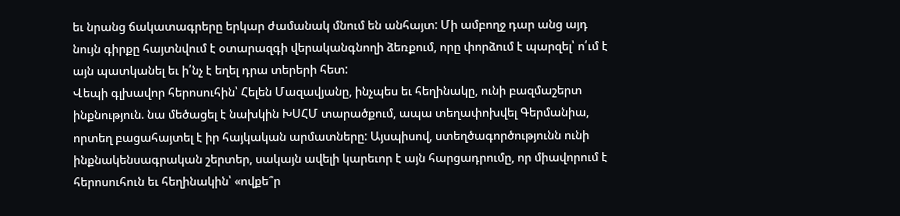եւ նրանց ճակատագրերը երկար ժամանակ մնում են անհայտ: Մի ամբողջ դար անց այդ նույն գիրքը հայտնվում է օտարազգի վերականգնողի ձեռքում, որը փորձում է պարզել՝ ո՛ւմ է այն պատկանել եւ ի՛նչ է եղել դրա տերերի հետ:
Վեպի գլխավոր հերոսուհին՝ Հելեն Մազավյանը, ինչպես եւ հեղինակը, ունի բազմաշերտ ինքնություն. նա մեծացել է նախկին ԽՍՀՄ տարածքում, ապա տեղափոխվել Գերմանիա, որտեղ բացահայտել է իր հայկական արմատները: Այսպիսով, ստեղծագործությունն ունի ինքնակենսագրական շերտեր, սակայն ավելի կարեւոր է այն հարցադրումը, որ միավորում է հերոսուհուն եւ հեղինակին՝ «ովքե՞ր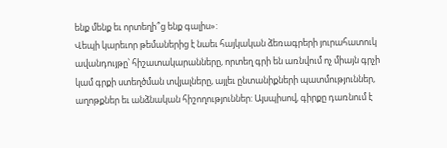ենք մենք եւ որտեղի՞ց ենք գալիս»:
Վեպի կարեւոր թեմաներից է նաեւ հայկական ձեռագրերի յուրահատուկ ավանդույթը՝ հիշատակարանները, որտեղ գրի են առնվում ոչ միայն գրչի կամ գրքի ստեղծման տվյալները, այլեւ ընտանիքների պատմություններ, աղոթքներ եւ անձնական հիշողություններ: Այսպիսով, գիրքը դառնում է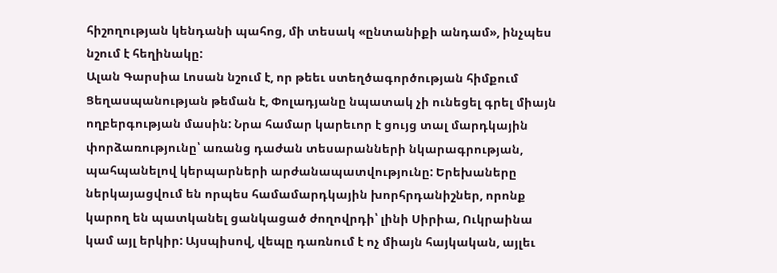հիշողության կենդանի պահոց, մի տեսակ «ընտանիքի անդամ», ինչպես նշում է հեղինակը:
Ալան Գարսիա Լոսան նշում է, որ թեեւ ստեղծագործության հիմքում Ցեղասպանության թեման է, Փոլադյանը նպատակ չի ունեցել գրել միայն ողբերգության մասին: Նրա համար կարեւոր է ցույց տալ մարդկային փորձառությունը՝ առանց դաժան տեսարանների նկարագրության, պահպանելով կերպարների արժանապատվությունը: Երեխաները ներկայացվում են որպես համամարդկային խորհրդանիշներ, որոնք կարող են պատկանել ցանկացած ժողովրդի՝ լինի Սիրիա, Ուկրաինա կամ այլ երկիր: Այսպիսով, վեպը դառնում է ոչ միայն հայկական, այլեւ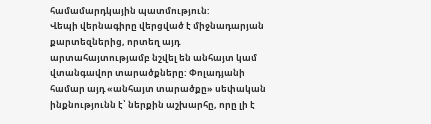համամարդկային պատմություն:
Վեպի վերնագիրը վերցված է միջնադարյան քարտեզներից, որտեղ այդ արտահայտությամբ նշվել են անհայտ կամ վտանգավոր տարածքները: Փոլադյանի համար այդ «անհայտ տարածքը» սեփական ինքնությունն է՝ ներքին աշխարհը, որը լի է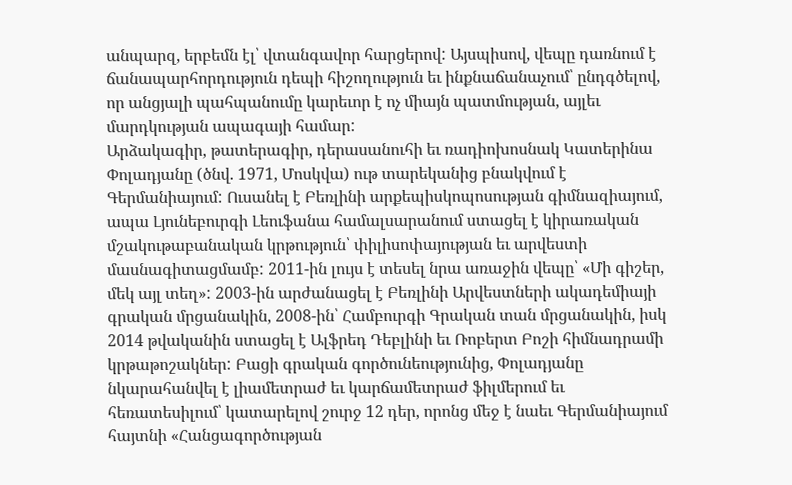անպարզ, երբեմն էլ՝ վտանգավոր հարցերով: Այսպիսով, վեպը դառնում է ճանապարհորդություն դեպի հիշողություն եւ ինքնաճանաչում՝ ընդգծելով, որ անցյալի պահպանումը կարեւոր է ոչ միայն պատմության, այլեւ մարդկության ապագայի համար:
Արձակագիր, թատերագիր, դերասանուհի եւ ռադիոխոսնակ Կատերինա Փոլադյանը (ծնվ. 1971, Մոսկվա) ութ տարեկանից բնակվում է Գերմանիայում: Ուսանել է Բեռլինի արքեպիսկոպոսության գիմնազիայում, ապա Լյունեբուրգի Լեուֆանա համալսարանում ստացել է կիրառական մշակութաբանական կրթություն՝ փիլիսոփայության եւ արվեստի մասնագիտացմամբ: 2011-ին լույս է տեսել նրա առաջին վեպը՝ «Մի գիշեր, մեկ այլ տեղ»: 2003-ին արժանացել է Բեռլինի Արվեստների ակադեմիայի գրական մրցանակին, 2008-ին՝ Համբուրգի Գրական տան մրցանակին, իսկ 2014 թվականին ստացել է Ալֆրեդ Դեբլինի եւ Ռոբերտ Բոշի հիմնադրամի կրթաթոշակներ: Բացի գրական գործունեությունից, Փոլադյանը նկարահանվել է լիամետրաժ եւ կարճամետրաժ ֆիլմերում եւ հեռատեսիլում՝ կատարելով շուրջ 12 դեր, որոնց մեջ է նաեւ Գերմանիայում հայտնի «Հանցագործության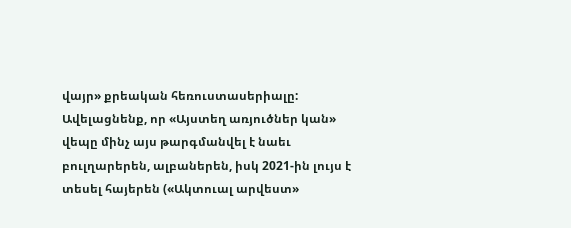վայր» քրեական հեռուստասերիալը:
Ավելացնենք, որ «Այստեղ առյուծներ կան» վեպը մինչ այս թարգմանվել է նաեւ բուլղարերեն, ալբաներեն, իսկ 2021-ին լույս է տեսել հայերեն («Ակտուալ արվեստ»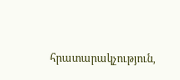հրատարակչություն,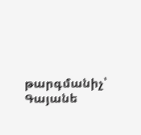թարգմանիչ՝ Գայանե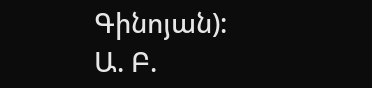Գինոյան):
Ա. Բ.